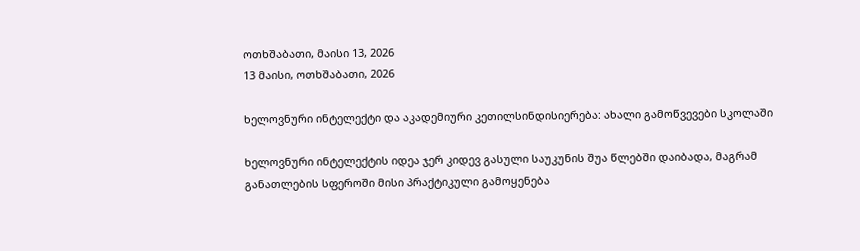ოთხშაბათი, მაისი 13, 2026
13 მაისი, ოთხშაბათი, 2026

ხელოვნური ინტელექტი და აკადემიური კეთილსინდისიერება: ახალი გამოწვევები სკოლაში

ხელოვნური ინტელექტის იდეა ჯერ კიდევ გასული საუკუნის შუა წლებში დაიბადა, მაგრამ განათლების სფეროში მისი პრაქტიკული გამოყენება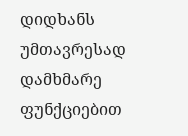დიდხანს უმთავრესად დამხმარე ფუნქციებით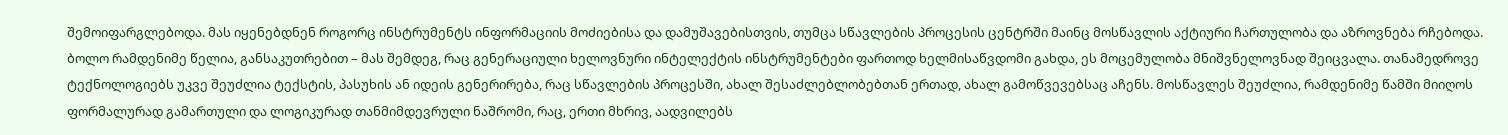შემოიფარგლებოდა. მას იყენებდნენ როგორც ინსტრუმენტს ინფორმაციის მოძიებისა და დამუშავებისთვის, თუმცა სწავლების პროცესის ცენტრში მაინც მოსწავლის აქტიური ჩართულობა და აზროვნება რჩებოდა.
ბოლო რამდენიმე წელია, განსაკუთრებით – მას შემდეგ, რაც გენერაციული ხელოვნური ინტელექტის ინსტრუმენტები ფართოდ ხელმისაწვდომი გახდა, ეს მოცემულობა მნიშვნელოვნად შეიცვალა. თანამედროვე ტექნოლოგიებს უკვე შეუძლია ტექსტის, პასუხის ან იდეის გენერირება, რაც სწავლების პროცესში, ახალ შესაძლებლობებთან ერთად, ახალ გამოწვევებსაც აჩენს. მოსწავლეს შეუძლია, რამდენიმე წამში მიიღოს ფორმალურად გამართული და ლოგიკურად თანმიმდევრული ნაშრომი, რაც, ერთი მხრივ, აადვილებს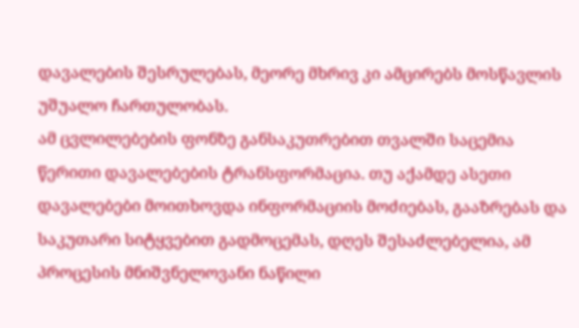დავალების შესრულებას, მეორე მხრივ კი ამცირებს მოსწავლის უშუალო ჩართულობას.
ამ ცვლილებების ფონზე განსაკუთრებით თვალში საცემია წერითი დავალებების ტრანსფორმაცია. თუ აქამდე ასეთი დავალებები მოითხოვდა ინფორმაციის მოძიებას, გააზრებას და საკუთარი სიტყვებით გადმოცემას, დღეს შესაძლებელია, ამ პროცესის მნიშვნელოვანი ნაწილი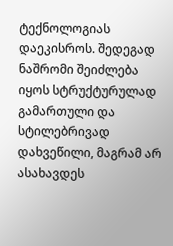ტექნოლოგიას დაეკისროს. შედეგად ნაშრომი შეიძლება იყოს სტრუქტურულად გამართული და სტილებრივად დახვეწილი, მაგრამ არ ასახავდეს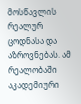მოსწავლის რეალურ ცოდნასა და აზროვნებას. ამ რეალობაში აკადემიური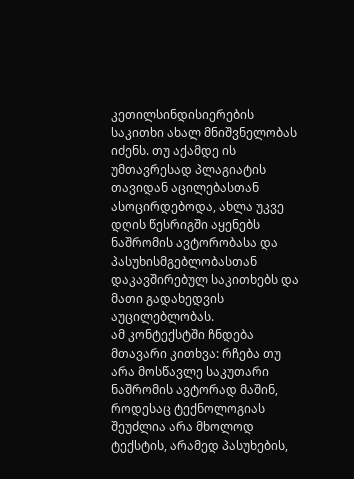კეთილსინდისიერების საკითხი ახალ მნიშვნელობას იძენს. თუ აქამდე ის უმთავრესად პლაგიატის თავიდან აცილებასთან ასოცირდებოდა, ახლა უკვე დღის წესრიგში აყენებს ნაშრომის ავტორობასა და პასუხისმგებლობასთან დაკავშირებულ საკითხებს და მათი გადახედვის აუცილებლობას.
ამ კონტექსტში ჩნდება მთავარი კითხვა: რჩება თუ არა მოსწავლე საკუთარი ნაშრომის ავტორად მაშინ, როდესაც ტექნოლოგიას შეუძლია არა მხოლოდ ტექსტის, არამედ პასუხების,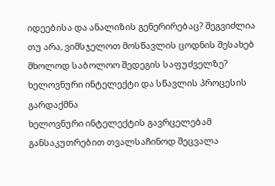იდეებისა და ანალიზის გენერირებაც? შეგვიძლია თუ არა, ვიმსჯელოთ მოსწავლის ცოდნის შესახებ მხოლოდ საბოლოო შედეგის საფუძველზე?
ხელოვნური ინტელექტი და სწავლის პროცესის გარდაქმნა
ხელოვნური ინტელექტის გავრცელებამ განსაკუთრებით თვალსაჩინოდ შეცვალა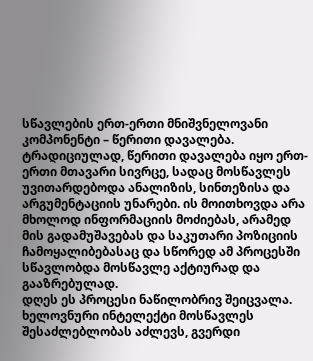სწავლების ერთ-ერთი მნიშვნელოვანი კომპონენტი – წერითი დავალება.
ტრადიციულად, წერითი დავალება იყო ერთ-ერთი მთავარი სივრცე, სადაც მოსწავლეს უვითარდებოდა ანალიზის, სინთეზისა და არგუმენტაციის უნარები. ის მოითხოვდა არა მხოლოდ ინფორმაციის მოძიებას, არამედ მის გადამუშავებას და საკუთარი პოზიციის ჩამოყალიბებასაც და სწორედ ამ პროცესში  სწავლობდა მოსწავლე აქტიურად და გააზრებულად.
დღეს ეს პროცესი ნაწილობრივ შეიცვალა. ხელოვნური ინტელექტი მოსწავლეს შესაძლებლობას აძლევს, გვერდი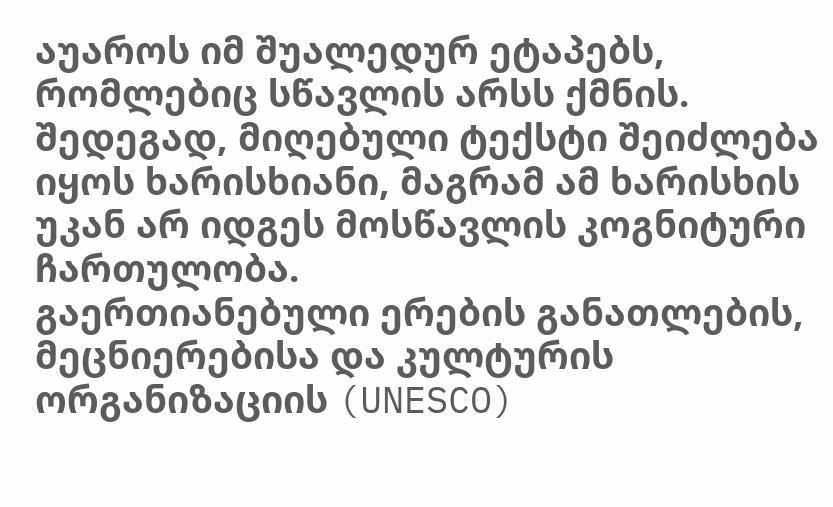აუაროს იმ შუალედურ ეტაპებს, რომლებიც სწავლის არსს ქმნის. შედეგად, მიღებული ტექსტი შეიძლება იყოს ხარისხიანი, მაგრამ ამ ხარისხის უკან არ იდგეს მოსწავლის კოგნიტური ჩართულობა.
გაერთიანებული ერების განათლების, მეცნიერებისა და კულტურის ორგანიზაციის (UNESCO)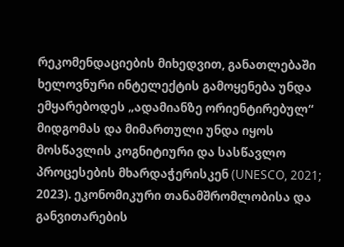რეკომენდაციების მიხედვით, განათლებაში ხელოვნური ინტელექტის გამოყენება უნდა ემყარებოდეს „ადამიანზე ორიენტირებულ“ მიდგომას და მიმართული უნდა იყოს მოსწავლის კოგნიტიური და სასწავლო პროცესების მხარდაჭერისკენ (UNESCO, 2021; 2023). ეკონომიკური თანამშრომლობისა და განვითარების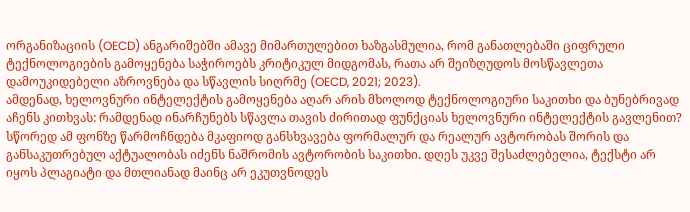ორგანიზაციის (OECD) ანგარიშებში ამავე მიმართულებით ხაზგასმულია, რომ განათლებაში ციფრული ტექნოლოგიების გამოყენება საჭიროებს კრიტიკულ მიდგომას, რათა არ შეიზღუდოს მოსწავლეთა დამოუკიდებელი აზროვნება და სწავლის სიღრმე (OECD, 2021; 2023).
ამდენად, ხელოვნური ინტელექტის გამოყენება აღარ არის მხოლოდ ტექნოლოგიური საკითხი და ბუნებრივად აჩენს კითხვას: რამდენად ინარჩუნებს სწავლა თავის ძირითად ფუნქციას ხელოვნური ინტელექტის გავლენით? სწორედ ამ ფონზე წარმოჩნდება მკაფიოდ განსხვავება ფორმალურ და რეალურ ავტორობას შორის და განსაკუთრებულ აქტუალობას იძენს ნაშრომის ავტორობის საკითხი. დღეს უკვე შესაძლებელია, ტექსტი არ იყოს პლაგიატი და მთლიანად მაინც არ ეკუთვნოდეს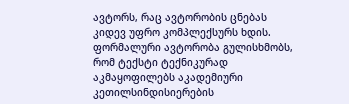ავტორს, რაც ავტორობის ცნებას კიდევ უფრო კომპლექსურს ხდის.
ფორმალური ავტორობა გულისხმობს, რომ ტექსტი ტექნიკურად აკმაყოფილებს აკადემიური კეთილსინდისიერების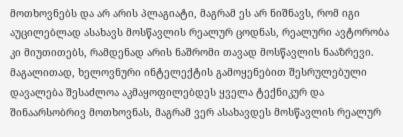მოთხოვნებს და არ არის პლაგიატი, მაგრამ ეს არ ნიშნავს, რომ იგი აუცილებლად ასახავს მოსწავლის რეალურ ცოდნას, რეალური ავტორობა კი მიუთითებს, რამდენად არის ნაშრომი თავად მოსწავლის ნააზრევი. მაგალითად, ხელოვნური ინტელექტის გამოყენებით შესრულებული დავალება შესაძლოა აკმაყოფილებდეს ყველა ტექნიკურ და შინაარსობრივ მოთხოვნას, მაგრამ ვერ ასახავდეს მოსწავლის რეალურ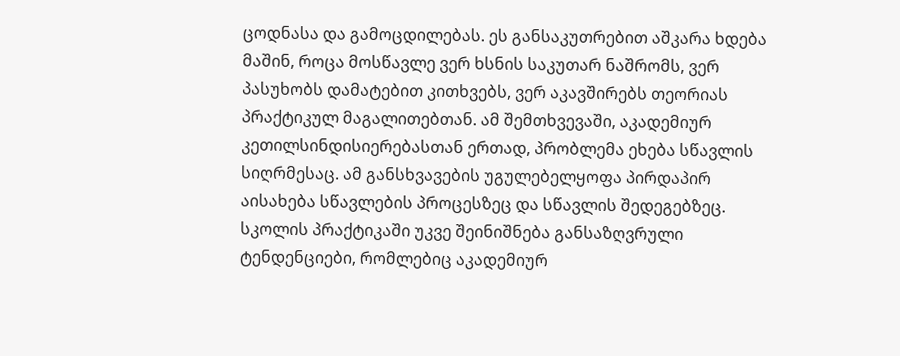ცოდნასა და გამოცდილებას. ეს განსაკუთრებით აშკარა ხდება მაშინ, როცა მოსწავლე ვერ ხსნის საკუთარ ნაშრომს, ვერ პასუხობს დამატებით კითხვებს, ვერ აკავშირებს თეორიას პრაქტიკულ მაგალითებთან. ამ შემთხვევაში, აკადემიურ კეთილსინდისიერებასთან ერთად, პრობლემა ეხება სწავლის სიღრმესაც. ამ განსხვავების უგულებელყოფა პირდაპირ აისახება სწავლების პროცესზეც და სწავლის შედეგებზეც.
სკოლის პრაქტიკაში უკვე შეინიშნება განსაზღვრული ტენდენციები, რომლებიც აკადემიურ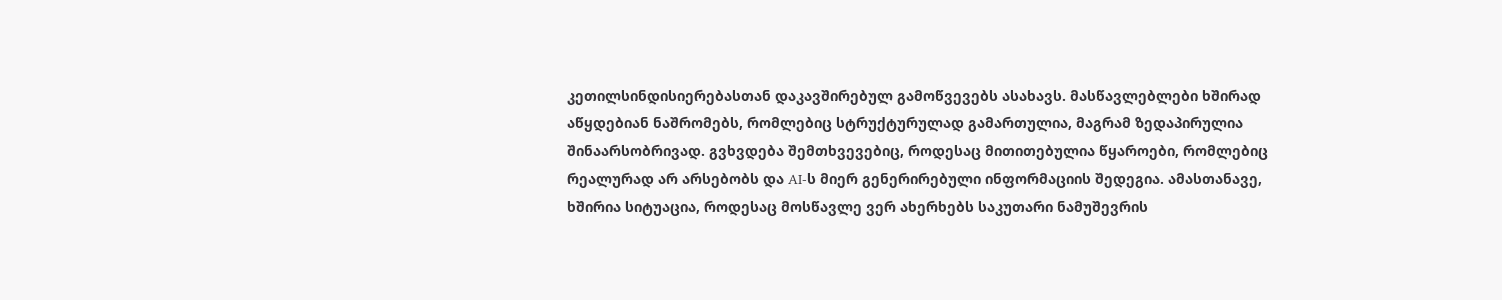კეთილსინდისიერებასთან დაკავშირებულ გამოწვევებს ასახავს. მასწავლებლები ხშირად აწყდებიან ნაშრომებს, რომლებიც სტრუქტურულად გამართულია, მაგრამ ზედაპირულია შინაარსობრივად. გვხვდება შემთხვევებიც, როდესაც მითითებულია წყაროები, რომლებიც რეალურად არ არსებობს და AI-ს მიერ გენერირებული ინფორმაციის შედეგია. ამასთანავე, ხშირია სიტუაცია, როდესაც მოსწავლე ვერ ახერხებს საკუთარი ნამუშევრის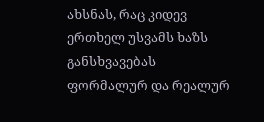ახსნას, რაც კიდევ ერთხელ უსვამს ხაზს განსხვავებას ფორმალურ და რეალურ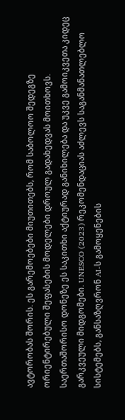ავტორობას შორის. ეს გარემოებები მიუთითებს, რომ საბოლოო შედეგზე ორიენტირებული შეფასების მოდელები დროულ გადახედვას მოითხოვს.
საერთაშორისო დონეზე ეს საკითხი აქტიურად განიხილება და უკვე გამოიკვეთა კიდეც გარკვეული მიდგომები. UNESCO (2023) რეკომენდაციას აძლევს საგანმანათლებლო სისტემებს, განსაზღვრონ AI-ს გამოყენების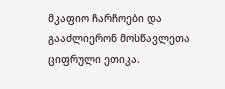მკაფიო ჩარჩოები და გააძლიერონ მოსწავლეთა ციფრული ეთიკა.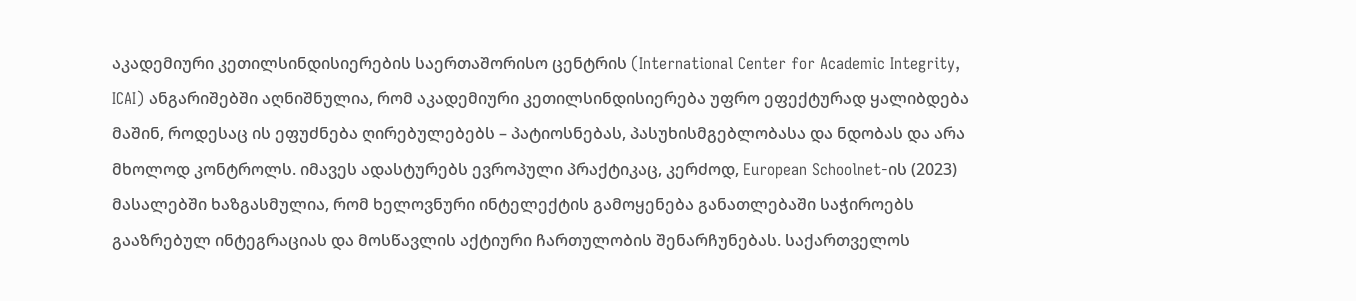აკადემიური კეთილსინდისიერების საერთაშორისო ცენტრის (International Center for Academic Integrity, ICAI) ანგარიშებში აღნიშნულია, რომ აკადემიური კეთილსინდისიერება უფრო ეფექტურად ყალიბდება მაშინ, როდესაც ის ეფუძნება ღირებულებებს – პატიოსნებას, პასუხისმგებლობასა და ნდობას და არა მხოლოდ კონტროლს. იმავეს ადასტურებს ევროპული პრაქტიკაც, კერძოდ, European Schoolnet-ის (2023) მასალებში ხაზგასმულია, რომ ხელოვნური ინტელექტის გამოყენება განათლებაში საჭიროებს გააზრებულ ინტეგრაციას და მოსწავლის აქტიური ჩართულობის შენარჩუნებას. საქართველოს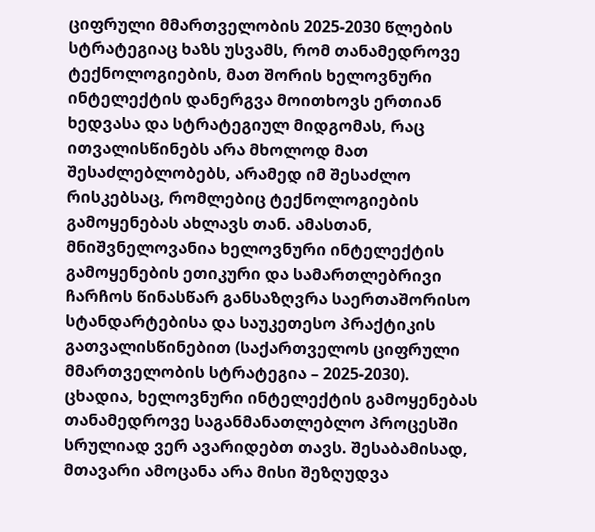ციფრული მმართველობის 2025-2030 წლების სტრატეგიაც ხაზს უსვამს, რომ თანამედროვე ტექნოლოგიების, მათ შორის ხელოვნური ინტელექტის დანერგვა მოითხოვს ერთიან ხედვასა და სტრატეგიულ მიდგომას, რაც ითვალისწინებს არა მხოლოდ მათ შესაძლებლობებს, არამედ იმ შესაძლო რისკებსაც, რომლებიც ტექნოლოგიების გამოყენებას ახლავს თან. ამასთან, მნიშვნელოვანია ხელოვნური ინტელექტის გამოყენების ეთიკური და სამართლებრივი ჩარჩოს წინასწარ განსაზღვრა საერთაშორისო სტანდარტებისა და საუკეთესო პრაქტიკის გათვალისწინებით (საქართველოს ციფრული მმართველობის სტრატეგია – 2025-2030).
ცხადია, ხელოვნური ინტელექტის გამოყენებას თანამედროვე საგანმანათლებლო პროცესში სრულიად ვერ ავარიდებთ თავს. შესაბამისად, მთავარი ამოცანა არა მისი შეზღუდვა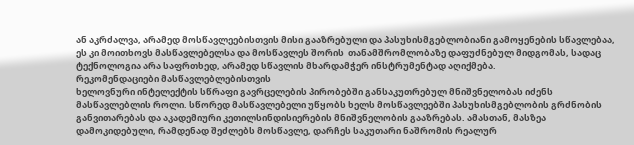ან აკრძალვა, არამედ მოსწავლეებისთვის მისი გააზრებული და პასუხისმგებლობიანი გამოყენების სწავლებაა, ეს კი მოითხოვს მასწავლებელსა და მოსწავლეს შორის  თანამშრომლობაზე დაფუძნებულ მიდგომას, სადაც ტექნოლოგია არა საფრთხედ, არამედ სწავლის მხარდამჭერ ინსტრუმენტად აღიქმება.
რეკომენდაციები მასწავლებლებისთვის
ხელოვნური ინტელექტის სწრაფი გავრცელების პირობებში განსაკუთრებულ მნიშვნელობას იძენს მასწავლებლის როლი. სწორედ მასწავლებელი უწყობს ხელს მოსწავლეებში პასუხისმგებლობის გრძნობის განვითარებას და აკადემიური კეთილსინდისიერების მნიშვნელობის გააზრებას. ამასთან, მასზეა დამოკიდებული, რამდენად შეძლებს მოსწავლე, დარჩეს საკუთარი ნაშრომის რეალურ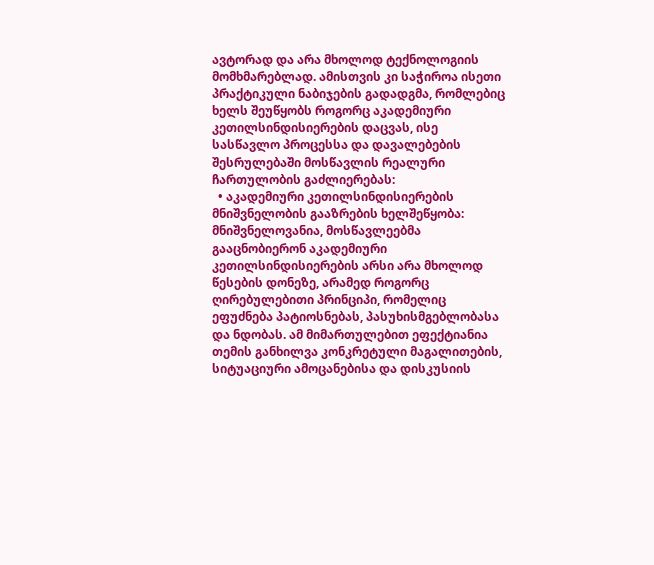ავტორად და არა მხოლოდ ტექნოლოგიის მომხმარებლად. ამისთვის კი საჭიროა ისეთი პრაქტიკული ნაბიჯების გადადგმა, რომლებიც ხელს შეუწყობს როგორც აკადემიური კეთილსინდისიერების დაცვას, ისე სასწავლო პროცესსა და დავალებების შესრულებაში მოსწავლის რეალური ჩართულობის გაძლიერებას:
  • აკადემიური კეთილსინდისიერების მნიშვნელობის გააზრების ხელშეწყობა: მნიშვნელოვანია, მოსწავლეებმა გააცნობიერონ აკადემიური კეთილსინდისიერების არსი არა მხოლოდ წესების დონეზე, არამედ როგორც ღირებულებითი პრინციპი, რომელიც ეფუძნება პატიოსნებას, პასუხისმგებლობასა და ნდობას. ამ მიმართულებით ეფექტიანია თემის განხილვა კონკრეტული მაგალითების, სიტუაციური ამოცანებისა და დისკუსიის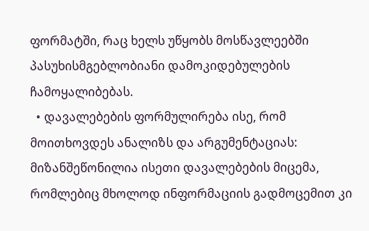ფორმატში, რაც ხელს უწყობს მოსწავლეებში პასუხისმგებლობიანი დამოკიდებულების ჩამოყალიბებას.
  • დავალებების ფორმულირება ისე, რომ მოითხოვდეს ანალიზს და არგუმენტაციას: მიზანშეწონილია ისეთი დავალებების მიცემა, რომლებიც მხოლოდ ინფორმაციის გადმოცემით კი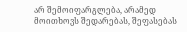არ შემოიფარგლება, არამედ მოითხოვს შედარებას, შეფასებას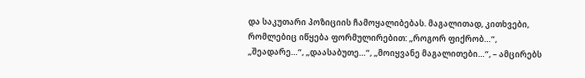და საკუთარი პოზიციის ჩამოყალიბებას. მაგალითად, კითხვები, რომლებიც იწყება ფორმულირებით: „როგორ ფიქრობ…“, „შეადარე…“, „დაასაბუთე…“, „მოიყვანე მაგალითები…“, – ამცირებს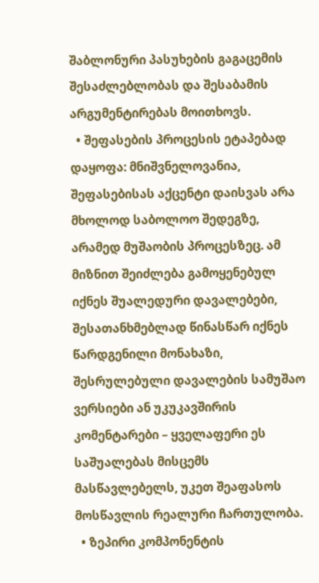შაბლონური პასუხების გაგაცემის შესაძლებლობას და შესაბამის არგუმენტირებას მოითხოვს.
  • შეფასების პროცესის ეტაპებად დაყოფა: მნიშვნელოვანია, შეფასებისას აქცენტი დაისვას არა მხოლოდ საბოლოო შედეგზე, არამედ მუშაობის პროცესზეც. ამ მიზნით შეიძლება გამოყენებულ იქნეს შუალედური დავალებები, შესათანხმებლად წინასწარ იქნეს წარდგენილი მონახაზი, შესრულებული დავალების სამუშაო ვერსიები ან უკუკავშირის კომენტარები – ყველაფერი ეს საშუალებას მისცემს მასწავლებელს, უკეთ შეაფასოს მოსწავლის რეალური ჩართულობა.
  • ზეპირი კომპონენტის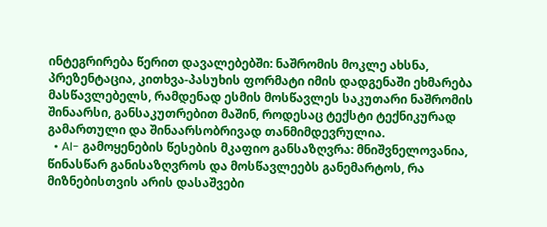ინტეგრირება წერით დავალებებში: ნაშრომის მოკლე ახსნა, პრეზენტაცია, კითხვა-პასუხის ფორმატი იმის დადგენაში ეხმარება მასწავლებელს, რამდენად ესმის მოსწავლეს საკუთარი ნაშრომის შინაარსი, განსაკუთრებით მაშინ, როდესაც ტექსტი ტექნიკურად გამართული და შინაარსობრივად თანმიმდევრულია.
  • AI- გამოყენების წესების მკაფიო განსაზღვრა: მნიშვნელოვანია, წინასწარ განისაზღვროს და მოსწავლეებს განემარტოს, რა მიზნებისთვის არის დასაშვები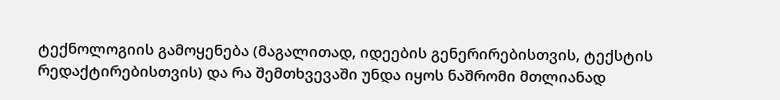ტექნოლოგიის გამოყენება (მაგალითად, იდეების გენერირებისთვის, ტექსტის რედაქტირებისთვის) და რა შემთხვევაში უნდა იყოს ნაშრომი მთლიანად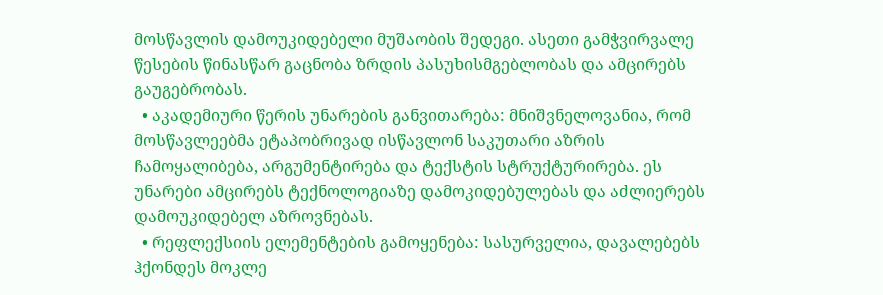მოსწავლის დამოუკიდებელი მუშაობის შედეგი. ასეთი გამჭვირვალე წესების წინასწარ გაცნობა ზრდის პასუხისმგებლობას და ამცირებს გაუგებრობას.
  • აკადემიური წერის უნარების განვითარება: მნიშვნელოვანია, რომ მოსწავლეებმა ეტაპობრივად ისწავლონ საკუთარი აზრის ჩამოყალიბება, არგუმენტირება და ტექსტის სტრუქტურირება. ეს უნარები ამცირებს ტექნოლოგიაზე დამოკიდებულებას და აძლიერებს დამოუკიდებელ აზროვნებას.
  • რეფლექსიის ელემენტების გამოყენება: სასურველია, დავალებებს ჰქონდეს მოკლე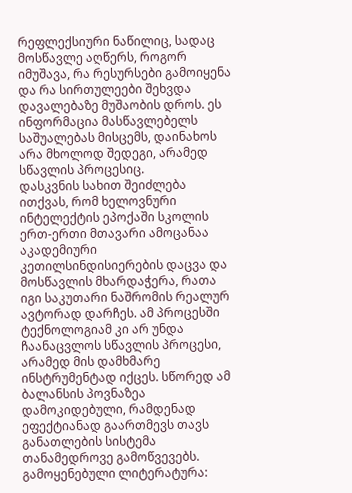რეფლექსიური ნაწილიც, სადაც მოსწავლე აღწერს, როგორ იმუშავა, რა რესურსები გამოიყენა და რა სირთულეები შეხვდა დავალებაზე მუშაობის დროს. ეს ინფორმაცია მასწავლებელს საშუალებას მისცემს, დაინახოს არა მხოლოდ შედეგი, არამედ სწავლის პროცესიც.
დასკვნის სახით შეიძლება ითქვას, რომ ხელოვნური ინტელექტის ეპოქაში სკოლის ერთ-ერთი მთავარი ამოცანაა აკადემიური კეთილსინდისიერების დაცვა და მოსწავლის მხარდაჭერა, რათა იგი საკუთარი ნაშრომის რეალურ ავტორად დარჩეს. ამ პროცესში ტექნოლოგიამ კი არ უნდა ჩაანაცვლოს სწავლის პროცესი, არამედ მის დამხმარე ინსტრუმენტად იქცეს. სწორედ ამ ბალანსის პოვნაზეა დამოკიდებული, რამდენად ეფექტიანად გაართმევს თავს განათლების სისტემა თანამედროვე გამოწვევებს.
გამოყენებული ლიტერატურა: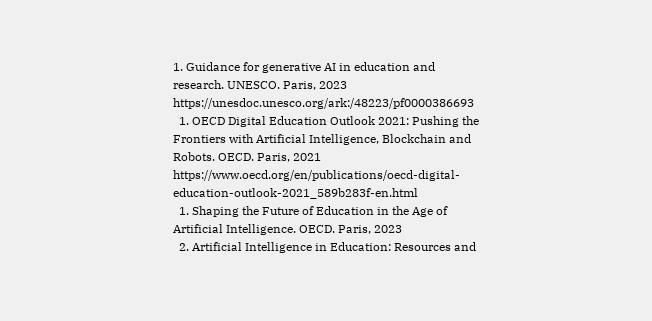1. Guidance for generative AI in education and research. UNESCO. Paris, 2023
https://unesdoc.unesco.org/ark:/48223/pf0000386693
  1. OECD Digital Education Outlook 2021: Pushing the Frontiers with Artificial Intelligence, Blockchain and Robots. OECD. Paris, 2021
https://www.oecd.org/en/publications/oecd-digital-education-outlook-2021_589b283f-en.html
  1. Shaping the Future of Education in the Age of Artificial Intelligence. OECD. Paris, 2023
  2. Artificial Intelligence in Education: Resources and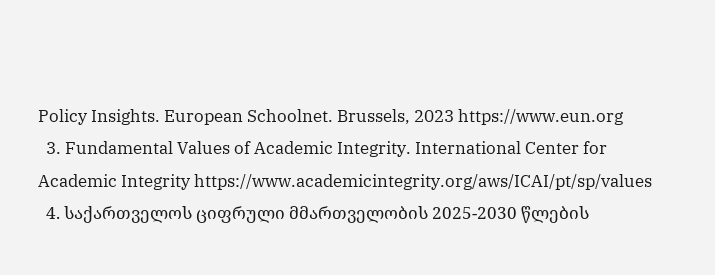Policy Insights. European Schoolnet. Brussels, 2023 https://www.eun.org
  3. Fundamental Values of Academic Integrity. International Center for Academic Integrity https://www.academicintegrity.org/aws/ICAI/pt/sp/values
  4. საქართველოს ციფრული მმართველობის 2025-2030 წლების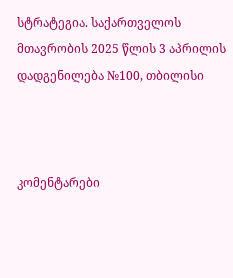სტრატეგია. საქართველოს მთავრობის 2025 წლის 3 აპრილის დადგენილება №100, თბილისი



კომენტარები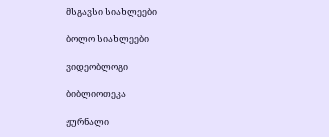მსგავსი სიახლეები

ბოლო სიახლეები

ვიდეობლოგი

ბიბლიოთეკა

ჟურნალი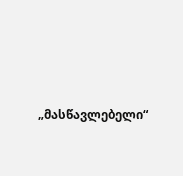„მასწავლებელი“